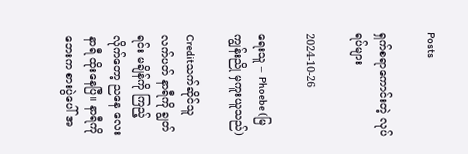Posts

ရှက်စရာကောင်းတဲ့ လုပ်ရပ်များ

2024-10-26

ရေးသူ – Phoebe (မြကျွန်းညို မှကူးယူသည်)

Creditသက်ဆိုင်သူ လက်ပတ် နာရီကို ချွတ်ရင်း မချိန်ကို ကြည့်လိုက်တော့ ညနေ လေးနာရီ ထိုးနေပြီ။ နာရီကိုဘေးက စားပွဲပေါ် အ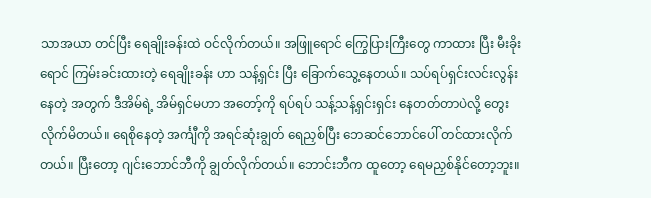သာအယာ တင်ပြီး ရေချိုးခန်းထဲ ဝင်လိုက်တယ်။ အဖြူရောင် ကြွေပြားကြီးတွေ ကာထား ပြီး မီးခိုးရောင် ကြမ်းခင်းထားတဲ့ ရေချိုးခန်း ဟာ သန့်ရှင်း ပြီး ခြောက်သွေ့နေတယ်။ သပ်ရပ်ရှင်းလင်းလွန်းနေတဲ့ အတွက် ဒီအိမ်ရဲ့ အိမ်ရှင်မဟာ အတော့်ကို ရပ်ရပ် သန့်သန့်ရှင်းရှင်း နေတတ်တာပဲလို့ တွေးလိုက်မိတယ်။ ရေစိုနေတဲ့ အင်္ကျီကို အရင်ဆုံးချွတ် ရေညှစ်ပြီး ဘေဆင်ဘောင်ပေါ် တင်ထားလိုက်တယ်။ ပြီးတော့ ဂျင်းဘောင်ဘီကို ချွတ်လိုက်တယ်။ ဘောင်းဘီက ထူတော့ ရေမညှစ်နိုင်တော့ဘူး။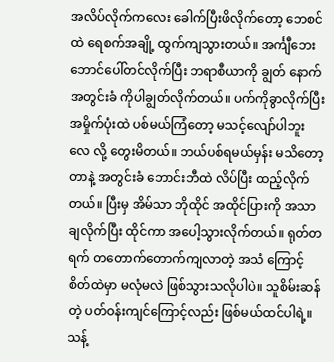အလိပ်လိုက်ကလေး ခေါက်ပြီးဖိလိုက်တော့ ဘေစင်ထဲ ရေစက်အချို့ ထွက်ကျသွားတယ်။ အင်္ကျီဘေး ဘောင်ပေါ်တင်လိုက်ပြီး ဘရာစီယာကို ချွတ် နောက် အတွင်းခံ ကိုပါချွတ်လိုက်တယ်။ ပက်ကိုခွာလိုက်ပြီး အမှိုက်ပုံးထဲ ပစ်မယ်ကြံတော့ မသင့်လျော်ပါဘူးလေ လို့ တွေးမိတယ်။ ဘယ်ပစ်ရမယ်မှန်း မသိတော့တာနဲ့ အတွင်းခံ ဘောင်းဘီထဲ လိပ်ပြီး ထည့်လိုက်တယ်။ ပြီးမှ အိမ်သာ ဘိုထိုင် အထိုင်ပြားကို အသာ ချလိုက်ပြီး ထိုင်ကာ အပေါ့သွားလိုက်တယ်။ ရုတ်တရက် တတောက်တောက်ကျလာတဲ့ အသံ ကြောင့် စိတ်ထဲမှာ မလုံမလဲ ဖြစ်သွားသလိုပါပဲ။ သူစိမ်းဆန်တဲ့ ပတ်ဝန်းကျင်ကြောင့်လည်း ဖြစ်မယ်ထင်ပါရဲ့။ သန့်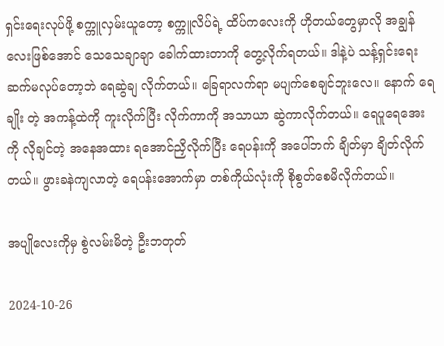ရှင်းရေးလုပ်ဖို့ စက္ကူလှမ်းယူတော့ စက္ကူလိပ်ရဲ့ ထိပ်ကလေးကို ဟိုတယ်တွေမှာလို အချွန်လေးဖြစ်အောင် သေသေချာချာ ခေါက်ထားတာကို တွေ့လိုက်ရတယ်။ ဒါနဲ့ပဲ သန့်ရှင်းရေး ဆက်မလုပ်တော့ဘဲ ရေဆွဲချ လိုက်တယ်။ ခြေရာလက်ရာ မပျက်စေချင်ဘူးလေ။ နောက် ရေချိုး တဲ့ အကန့်ထဲကို ကူးလိုက်ပြီး လိုက်ကာကို အသာယာ ဆွဲကာလိုက်တယ်။ ရေပူရေအေးကို လိုချင်တဲ့ အနေအထား ရအောင်ညှိလိုက်ပြီး ရေပန်းကို အပေါ်ဘက် ချိတ်မှာ ချိတ်လိုက်တယ်။ ဖွားခနဲကျလာတဲ့ ရေပန်းအောက်မှာ တစ်ကိုယ်လုံးကို စိုစွတ်စေမိလိုက်တယ်။

အပျိုလေးကိုမှ စွဲလမ်းမိတဲ့ ဦးဘတုတ်

2024-10-26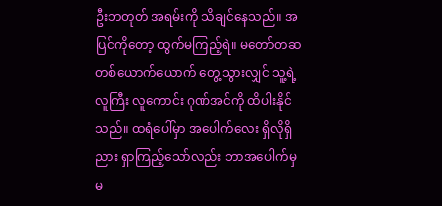ဦးဘတုတ် အရမ်းကို သိချင်နေသည်။ အပြင်ကိုတော့ ထွက်မကြည့်ရဲ။ မတော်တဆ တစ်ယောက်ယောက် တွေ့သွားလျှင် သူ့ရဲ့ လူကြီး လူကောင်း ဂုဏ်အင်ကို ထိပါးနိုင်သည်။ ထရံပေါ်မှာ အပေါက်လေး ရှိလိုရှိညား ရှာကြည့်သော်လည်း ဘာအပေါက်မှ မ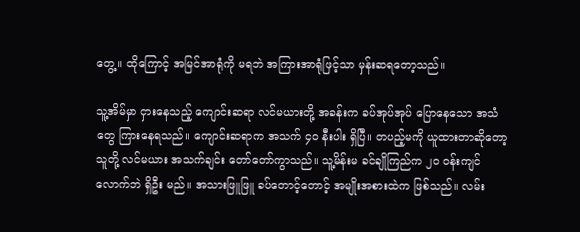တွေ့။ ထိုကြောင့် အမြင်အာရုံကို မရဘဲ အကြားအာရုံဖြင့်သာ မှန်းဆရတော့သည်။

သူ့အိမ်မှာ ငှားနေသည့် ကျောင်းဆရာ လင်မယားတို့ အခန်းက ခပ်အုပ်အုပ် ပြောနေသော အသံတွေ ကြားနေရသည်။ ကျောင်းဆရာက အသက် ၄၀ နီးပါး ရှိပြီ။ တပည့်မကို ယူထားတာဆိုတော့ သူတို့ လင်မယား အသက်ချင်း တော်တော်ကွာသည်။ သူ့မိန်းမ ခင်ချိုကြည်က ၂၀ ဝန်းကျင်လောက်ဘဲ ရှိဦး မည်။ အသားဖြူဖြူ ခပ်တောင့်တောင့် အမျိုးအစားထဲက ဖြစ်သည်။ လမ်း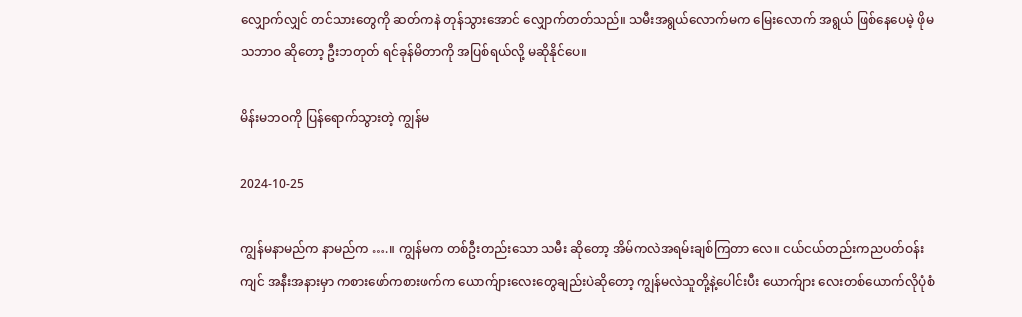လျှောက်လျှင် တင်သားတွေကို ဆတ်ကနဲ တုန်သွားအောင် လျှောက်တတ်သည်။ သမီးအရွယ်လောက်မက မြေးလောက် အရွယ် ဖြစ်နေပေမဲ့ ဖိုမ သဘာဝ ဆိုတော့ ဦးဘတုတ် ရင်ခုန်မိတာကို အပြစ်ရယ်လို့ မဆိုနိုင်ပေ။

မိန်းမဘဝကို ပြန်ရောက်သွားတဲ့ ကျွန်မ

2024-10-25

ကျွန်မနာမည်က နာမည်က ….။ ကျွန်မက တစ်ဦးတည်းသော သမီး ဆိုတော့ အိမ်ကလဲအရမ်းချစ်ကြတာ လေ။ ငယ်ငယ်တည်းကညပတ်ဝန်းကျင် အနီးအနားမှာ ကစားဖော်ကစားဖက်က ယောက်ျားလေးတွေချည်းပဲဆိုတော့ ကျွန်မလဲသူတို့နဲ့ပေါင်းပီး ယောက်ျား လေးတစ်ယောက်လိုပုံစံ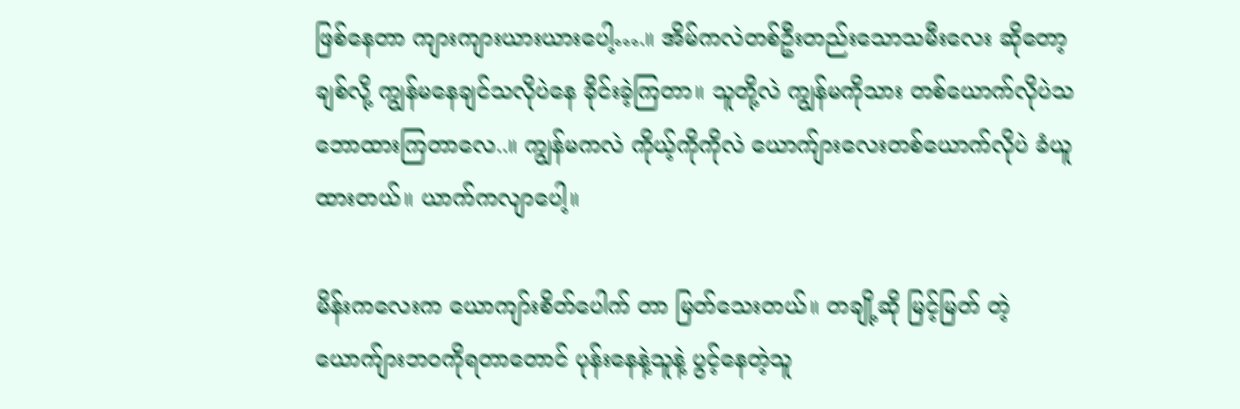ဖြစ်နေတာ ကျားကျားယားယားပေါ့….။ အိမ်ကလဲတစ်ဦးတည်းသောသမီးလေး ဆိုတော့ ချစ်လို့ ကျွန်မနေချင်သလိုပဲနေ ခိုင်းခဲ့ကြတာ။ သူတို့လဲ ကျွန်မကိုသား တစ်ယောက်လိုပဲသဘောထားကြတာလေ..။ ကျွန်မကလဲ ကိုယ့်ကိုကိုလဲ ယောက်ျားလေးတစ်ယောက်လိုပဲ ခံယူထားတယ်။ ယာက်ကလျာပေါ့။

မိန်းကလေးက ယောကျာ်းစိတ်ပေါက် တာ မြတ်သေးတယ်။ တချို့ဆို မြင့်မြတ် တဲ့ ယောက်ျားဘဝကိုရတာတောင် ပုန်းနေနဲ့သူနဲ့ ပွင့်နေတဲ့သူ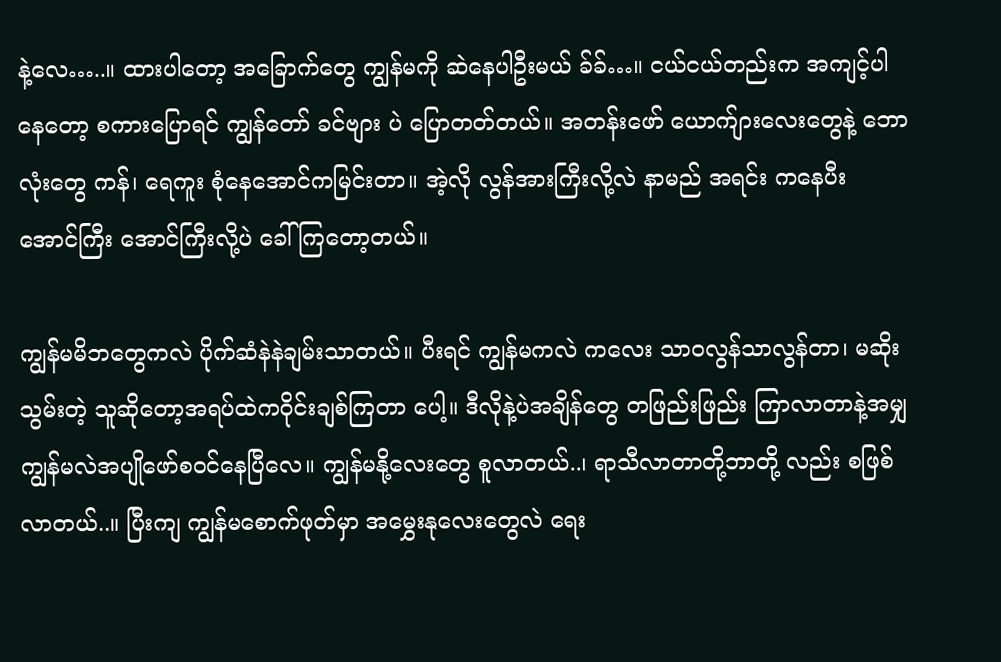နဲ့လေ…..။ ထားပါတော့ အခြောက်တွေ ကျွန်မကို ဆဲနေပါဦးမယ် ခ်ခ်…။ ငယ်ငယ်တည်းက အကျင့်ပါနေတော့ စကားပြောရင် ကျွန်တော် ခင်ဗျား ပဲ ပြောတတ်တယ်။ အတန်းဖော် ယောက်ျားလေးတွေနဲ့ ဘောလုံးတွေ ကန်၊ ရေကူး စုံနေအောင်ကမြင်းတာ။ အဲ့လို လွန်အားကြီးလို့လဲ နာမည် အရင်း ကနေပီး အောင်ကြီး အောင်ကြီးလို့ပဲ ခေါ်ကြတော့တယ်။

ကျွန်မမိဘတွေကလဲ ပိုက်ဆံနဲနဲချမ်းသာတယ်။ ပီးရင် ကျွန်မကလဲ ကလေး သာဝလွန်သာလွန်တာ၊ မဆိုးသွမ်းတဲ့ သူဆိုတော့အရပ်ထဲကဝိုင်းချစ်ကြတာ ပေါ့။ ဒီလိုနဲ့ပဲအချိန်တွေ တဖြည်းဖြည်း ကြာလာတာနဲ့အမျှ ကျွန်မလဲအပျိုဖော်စဝင်နေပြီလေ။ ကျွန်မနို့လေးတွေ စူလာတယ်..၊ ရာသီလာတာတို့ဘာတို့ လည်း စဖြစ်လာတယ်..။ ပြီးကျ ကျွန်မစောက်ဖုတ်မှာ အမွှေးနုလေးတွေလဲ ရေး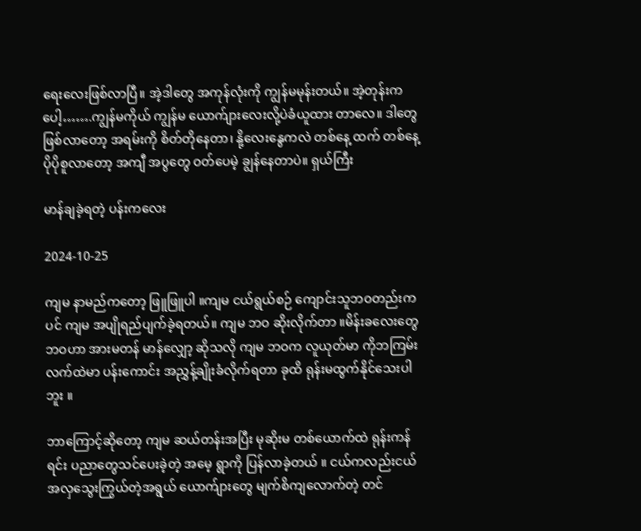ရေးလေးဖြစ်လာပြီ။ အဲ့ဒါတွေ အကုန်လုံးကို ကျွန်မမုန်းတယ်။ အဲ့တုန်းကပေါ့…….ကျွန်မကိုယ် ကျွန်မ ယောက်ျားလေးလို့ပဲခံယူထား တာလေ။ ဒါတွေဖြစ်လာတော့ အရမ်းကို စိတ်တိုနေတာ၊ နို့လေးနွေကလဲ တစ်နေ့ ထက် တစ်နေ့ ပိုပိုစူလာတော့ အကျီ အပွတွေ ဝတ်ပေမဲ့ ချွန်နေတာပဲ။ ရှယ်ကြီး

မာန်ချခဲ့ရတဲ့ ပန်းကလေး

2024-10-25

ကျမ နာမည်ကတော့ ဖြူဖြူပါ ။ကျမ ငယ်ရွယ်စဉ် ကျောင်းသူဘဝတည်းကပင် ကျမ အပျိုရည်ပျက်ခဲ့ရတယ်။ ကျမ ဘဝ ဆိုးလိုက်တာ ။မိန်းခလေးတွေ ဘဝဟာ အားမတန် မာန်လျှော့ ဆိုသလို ကျမ ဘဝက လူယုတ်မာ ကိုဘကြမ်းလက်ထဲမာ ပန်းကောင်း အညွှန့်ချိုးခံလိုက်ရတာ ခုထိ ရုန်းမထွက်နိုင်သေးပါဘူး ။

ဘာကြောင့်ဆိုတော့ ကျမ ဆယ်တန်းအပြီး မုဆိုးမ တစ်ယောက်ထဲ ရုန်းကန်ရင်း ပညာတွေသင်ပေးခဲ့တဲ့ အမေ့ ရွာကို ပြန်လာခဲ့တယ် ။ ငယ်ကလည်းငယ် အလှသွေးကြွယ်တဲ့အရွယ် ယောက်ျားတွေ မျက်စိကျလောက်တဲ့ တင်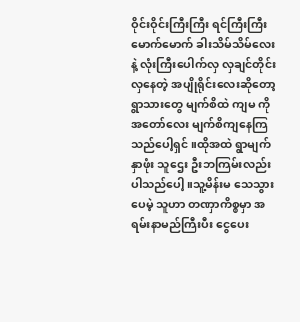ဝိုင်းဝိုင်းကြီးကြီး ရင်ကြီးကြီးမောက်မောက် ခါးသိမ်သိမ်လေးနဲ့ လုံးကြီးပေါက်လှ လှချင်တိုင်းလှနေတဲ့ အပျိုရိုင်းလေးဆိုတော့ ရွာသားတွေ မျက်စိထဲ ကျမ ကို အတော်လေး မျက်စိကျနေကြသည်ပေါ့ရှင် ။ထိုအထဲ ရွာမျက်နှာဖုံး သူဌေး ဦးဘကြမ်းလည်းပါသည်ပေါ့ ။သူ့မိန်းမ သေသွားပေမဲ့ သူဟာ တဏှာကိစ္စမှာ အရမ်းနာမည်ကြီးပီး ငွေပေး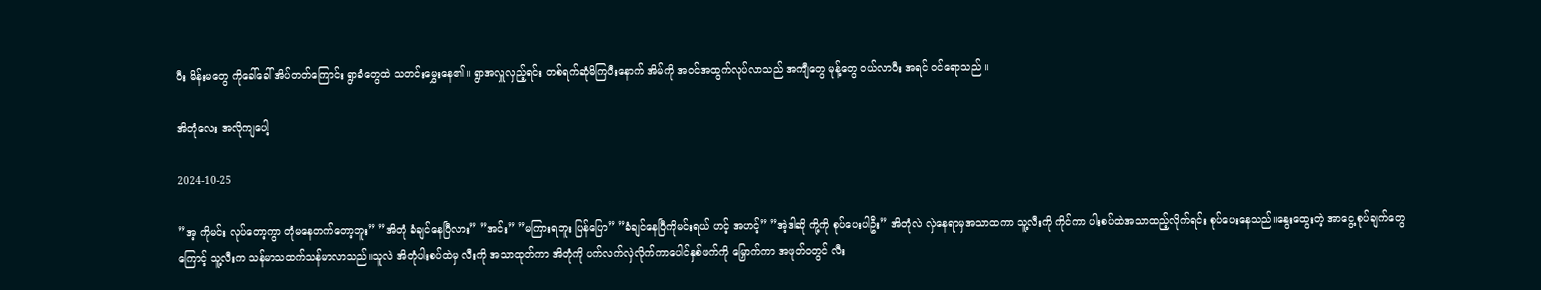ပီး မိန်းမတွေ ကိုခေါ်ခေါ် အိပ်တတ်ကြောင်း‌ ရွာခံတွေထဲ သတင်းမွှေးနေ၏။ ရွာအလှူလှည့်ရင်း တစ်ရက်ဆုံမိကြပီးနောက် အိမ်ကို အဝင်အထွက်လုပ်လာသည် အကျီတွေ မုန့်တွေ ဝယ်လာပီး အရင် ဝင်ရောသည် ။

အိတုံလေး အလိုကျပေါ့

2024-10-25

”အ့ ကိုမင်း လုပ်တော့ကွာ တုံမနေတက်တော့ဘူး” ”အိတုံ ခံချင်နေပြီလား” ”အင်း” ”မကြားရဘူး ပြန်ပြော” ”ခံချင်နေပြီကိုမင်းရယ် ဟင့် အဟင့်” ”အဲ့ဒါဆို ကို့ကို စုပ်ပေးပါဦး” အိတုံလဲ လှဲနေရာမှအသာထကာ သူ့လီးကို ကိုင်ကာ ပါးစပ်ထဲအသာထည့်လိုက်ရင်း စုပ်ပေးနေသည်။နွေးထွေးတဲ့ အာငွေ့ စုပ်ချက်တွေကြောင့် သူ့လီးက သန်မာသထက်သန်မာလာသည်။သူလဲ အိတုံပါးစပ်ထဲမှ လီးကို အသာထုတ်ကာ အိတုံကို ပက်လက်လှဲလိုက်ကာပေါင်နှစ်ဖက်ကို မြှောက်ကာ အဖုတ်ဝတွင် လီး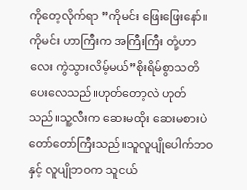ကိုတေ့လိုက်ရာ ”ကိုမင်း ဖြေးဖြေးနော်။ကိုမင်း ဟာကြီးက အကြီးကြီး တုံ့ဟာလေး ကွဲသွားလိမ့်မယ်”စိုးရိမ်စွာသတိပေးလေသည်။ဟုတ်တော့လဲ ဟုတ်သည်။သူ့လီးက ဆေးမထိုး ဆေးမစားပဲ တော်တော်ကြီးသည်။သူလူပျိုပေါက်ဘဝနှင့် လူပျိုဘဝက သူငယ်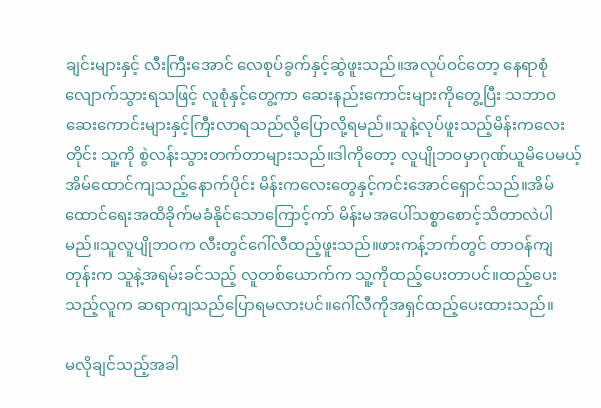ချင်းများနှင့် လီးကြီးအောင် လေစုပ်ခွက်နှင့်ဆွဲဖူးသည်။အလုပ်ဝင်တော့ နေရာစုံလျောက်သွားရသဖြင့် လူစုံနှင့်တွေ့ကာ ဆေးနည်းကောင်းများကိုတွေ့ပြီး သဘာဝဆေးကောင်းများနှင့်ကြီးလာရသည်လို့ပြောလို့ရမည်။သူနဲ့လုပ်ဖူးသည့်မိန်းကလေးတိုင်း သူ့ကို စွဲလန်းသွားတက်တာများသည်။ဒါကိုတော့ လူပျိုဘဝမှာဂုဏ်ယူမိပေမယ့် အိမ်ထောင်ကျသည့်နောက်ပိုင်း မိန်းကလေးတွေနှင့်ကင်းအောင်ရှောင်သည်။အိမ်ထောင်ရေးအထိခိုက်မခံနိုင်သောကြောင့်ကာ် မိန်းမအပေါ်သစ္စာစောင့်သိတာလဲပါမည်။သူလူပျိုဘဝက လီးတွင်ဂေါ်လီထည့်ဖူးသည်။ဖားကန့်ဘက်တွင် တာဝန်ကျတုန်းက သူနဲ့အရမ်းခင်သည့် လူတစ်ယောက်က သူ့ကိုထည့်ပေးတာပင်။ထည့်ပေးသည့်လူက ဆရာကျသည်ပြောရမလားပင်။ဂေါ်လီကိုအရှင်ထည့်ပေးထားသည်။

မလိုချင်သည့်အခါ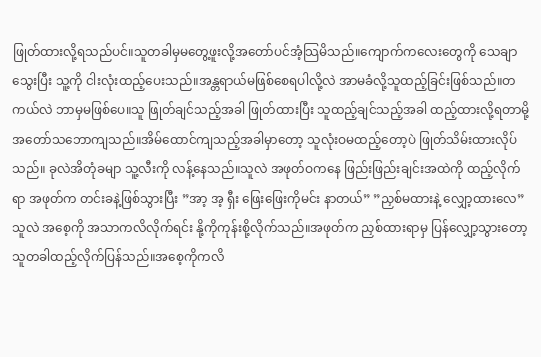ဖြုတ်ထားလို့ရသည်ပင်။သူတခါမှမတွေ့ဖူးလို့အတော်ပင်အံ့သြမိသည်။ကျောက်ကလေးတွေကို သေချာသွေးပြီး သူ့ကို ငါးလုံးထည့်ပေးသည်။အန္တရာယ်မဖြစ်စေရပါလို့လဲ အာမခံလို့သူထည့်ခြင်းဖြစ်သည်။တကယ်လဲ ဘာမှမဖြစ်ပေ။သူ ဖြုတ်ချင်သည့်အခါ ဖြုတ်ထားပြီး သူထည့်ချင်သည့်အခါ ထည့်ထားလို့ရတာမို့အတော်သဘောကျသည်။အိမ်ထောင်ကျသည့်အခါမှာတော့ သူလုံးဝမထည့်တော့ပဲ ဖြုတ်သိမ်းထားလိုပ်သည်။ ခုလဲအိတုံခမျာ သူ့လီးကို လန့်နေသည်။သူလဲ အဖုတ်ဝကနေ ဖြည်းဖြည်းချင်းအထဲကို ထည့်လိုက်ရာ အဖုတ်က တင်းခနဲ့ဖြစ်သွားပြီး ”အာ့ အ့ ရှီး ဖြေးဖြေးကိုမင်း နာတယ်” ”ညှစ်မထားနဲ့ လျှော့ထားလေ” သူလဲ အစေ့ကို အသာကလိလိုက်ရင်း နို့ကိုကုန်းစို့လိုက်သည်။အဖုတ်က ညှစ်ထားရာမှ ပြန်လျှော့သွားတော့ သူတခါထည့်လိုက်ပြန်သည်။အစေ့ကိုကလိ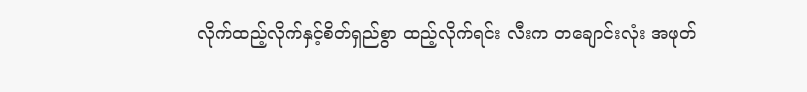လိုက်ထည့်လိုက်နှင့်စိတ်ရှည်စွာ ထည့်လိုက်ရင်း လီးက တချောင်းလုံး အဖုတ်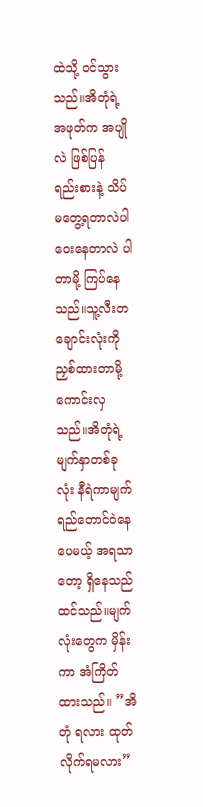ထဲသို့ ဝင်သွားသည်။အိတုံရဲ့အဖုတ်က အပျိုလဲ ဖြစ်ပြန် ရည်းစားနဲ့ သိပ်မတွေ့ရတာလဲပါ ဝေးနေတာလဲ ပါတာမို့ ကြပ်နေသည်။သူ့လီးတချောင်းလုံးကို ညှစ်ထားတာမို့ ကောင်းလှသည်။အိတုံရဲ့ မျက်နှာတစ်ခုလုံး နီရဲကာမျက်ရည်တောင်ဝဲနေပေမယ့် အရသာတော့ ရှိနေသည်ထင်သည်။မျက်လုံးတွေက မှိန်းကာ အံကြိတ်ထားသည်။ ”အိတုံ ရလား ထုတ်လိုက်ရမလား”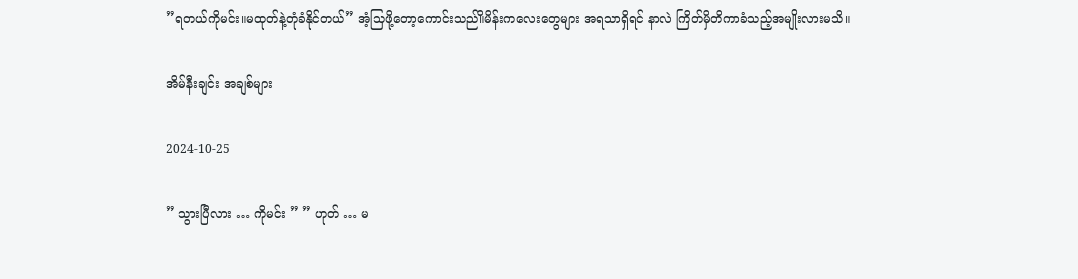”ရတယ်ကိုမင်း။မထုတ်နဲ့တုံခံနိုင်တယ်” အံ့သြဖို့တော့ကောင်းသည်။ိမိန်းကလေးတွေများ အရသာရှိရင် နာလဲ ကြိတ်မှိတိကာခံသည့်အမျိုးလားမသိ။

အိမ်နီးချင်း အချစ်များ

2024-10-25

” သွားပြီလား … ကိုမင်း ” ” ဟုတ် … မ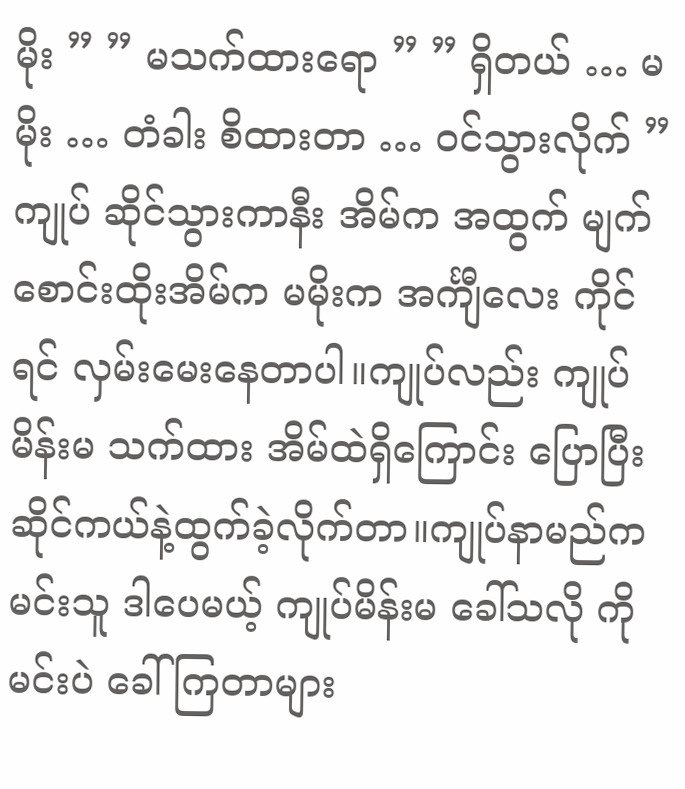မိုး ” ” မသက်ထားရော ” ” ရှိတယ် … မမိုး … တံခါး စိထားတာ … ဝင်သွားလိုက် ” ကျုပ် ဆိုင်သွားကာနီး အိမ်က အထွက် မျက်စောင်းထိုးအိမ်က မမိုးက အင်္ကျီလေး ကိုင်ရင် လှမ်းမေးနေတာပါ။ကျုပ်လည်း ကျုပ်မိန်းမ သက်ထား အိမ်ထဲရှိကြောင်း ပြောပြီး ဆိုင်ကယ်နဲ့ထွက်ခဲ့လိုက်တာ။ကျုပ်နာမည်က မင်းသူ ဒါပေမယ့် ကျုပ်မိန်းမ ခေါ်သလို ကိုမင်းပဲ ခေါ်ကြတာများ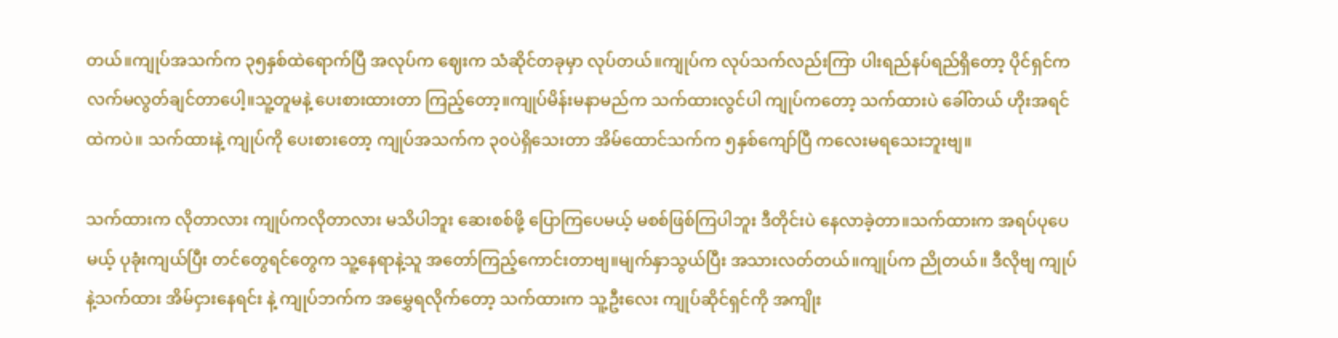တယ်။ကျုပ်အသက်က ၃၅နှစ်ထဲရောက်ပြီ အလုပ်က ဈေးက သံဆိုင်တခုမှာ လုပ်တယ်။ကျုပ်က လုပ်သက်လည်းကြာ ပါးရည်နပ်ရည်ရှိတော့ ပိုင်ရှင်က လက်မလွတ်ချင်တာပေါ့။သူ့တူမနဲ့ ပေးစားထားတာ ကြည့်တော့။ကျုပ်မိန်းမနာမည်က သက်ထားလွင်ပါ ကျုပ်ကတော့ သက်ထားပဲ ခေါ်တယ် ဟိုးအရင်ထဲကပဲ။ သက်ထားနဲ့ ကျုပ်ကို ပေးစားတော့ ကျုပ်အသက်က ၃၀ပဲရှိသေးတာ အိမ်ထောင်သက်က ၅နှစ်ကျော်ပြီ ကလေးမရသေးဘူးဗျ။

သက်ထားက လိုတာလား ကျုပ်ကလိုတာလား မသိပါဘူး ဆေးစစ်ဖို့ ပြောကြပေမယ့် မစစ်ဖြစ်ကြပါဘူး ဒီတိုင်းပဲ နေလာခဲ့တာ။သက်ထားက အရပ်ပုပေမယ့် ပုခုံးကျယ်ပြီး တင်တွေရင်တွေက သူ့နေရာနဲ့သူ အတော်ကြည့်ကောင်းတာဗျ။မျက်နှာသွယ်ပြီး အသားလတ်တယ်။ကျုပ်က ညိုတယ်။ ဒီလိုဗျ ကျုပ်နဲ့သက်ထား အိမ်ငှားနေရင်း နဲ့ ကျုပ်ဘက်က အမွှေရလိုက်တော့ သက်ထားက သူ့ဦးလေး ကျုပ်ဆိုင်ရှင်ကို အကျိုး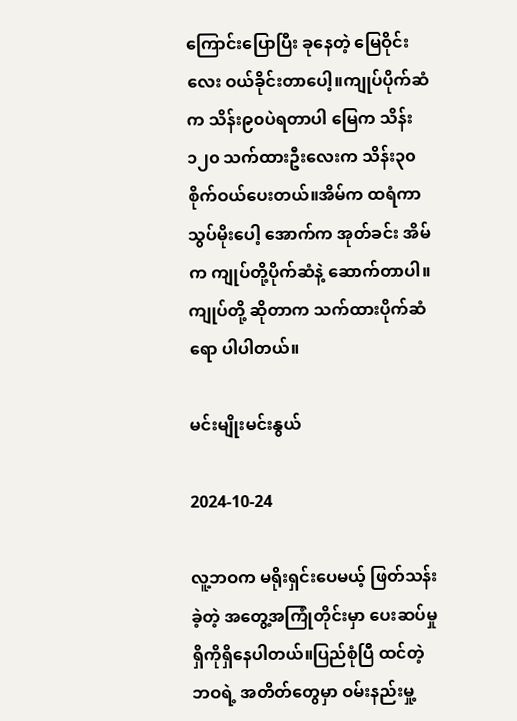ကြောင်းပြောပြီး ခုနေတဲ့ မြေဝိုင်းလေး ဝယ်ခိုင်းတာပေါ့။ကျုပ်ပိုက်ဆံက သိန်း၉၀ပဲရတာပါ မြေက သိန်း၁၂၀ သက်ထားဦးလေးက သိန်း၃၀စိုက်ဝယ်ပေးတယ်။အိမ်က ထရံကာ သွပ်မိုးပေါ့ အောက်က အုတ်ခင်း အိမ်က ကျုပ်တို့ပိုက်ဆံနဲ့ ဆောက်တာပါ။ကျုပ်တို့ ဆိုတာက သက်ထားပိုက်ဆံရော ပါပါတယ်။

မင်းမျိုးမင်းနွယ်

2024-10-24

လူ့ဘဝက မရိုးရှင်းပေမယ့် ဖြတ်သန်းခဲ့တဲ့ အတွေ့အကြုံတိုင်းမှာ ပေးဆပ်မှု ရှိကိုရှိနေပါတယ်။ပြည်စုံပြီ ထင်တဲ့ ဘဝရဲ့ အတိတ်တွေမှာ ဝမ်းနည်းမှု့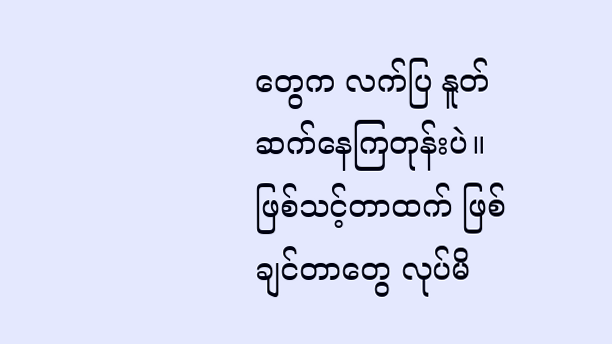တွေက လက်ပြ နူတ်ဆက်နေကြတုန်းပဲ။ ဖြစ်သင့်တာထက် ဖြစ်ချင်တာတွေ လုပ်မိ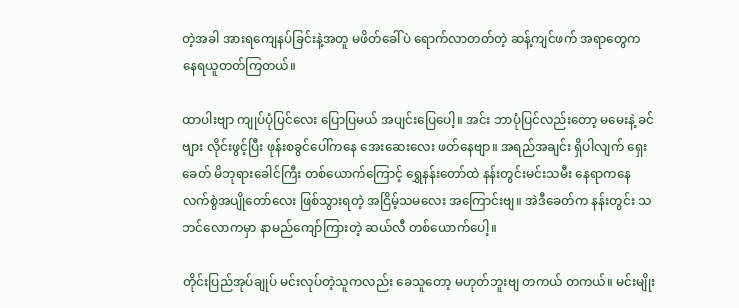တဲ့အခါ အားရကျေနပ်ခြင်းနဲ့အတူ မဖိတ်ခေါ်ပဲ ရောက်လာတတ်တဲ့ ဆန့်ကျင်ဖက် အရာတွေက နေရယူတတ်ကြတယ်။

ထာပါးဗျာ ကျုပ်ပုံပြင်လေး ပြောပြမယ် အပျင်းပြေပေါ့။ အင်း ဘာပုံပြင်လည်းတော့ မမေးနဲ့ ခင်ဗျား လိုင်းဖွင့်ပြီး ဖုန်းစခွင်ပေါ်ကနေ အေးဆေးလေး ဖတ်နေဗျာ။ အရည်အချင်း ရှိပါလျက် ရှေးခေတ် မိဘုရားခေါင်ကြီး တစ်ယောက်ကြောင့် ရွှေနန်းတော်ထဲ နန်းတွင်းမင်းသမီး နေရာကနေ လက်စွဲအပျိုတော်လေး ဖြစ်သွားရတဲ့ အငြိမ့်သမလေး အကြောင်းဗျ။ အဲဒီခေတ်က နန်းတွင်း သဘင်လောကမှာ နာမည်ကျော်ကြားတဲ့ ဆယ်လီ တစ်ယောက်ပေါ့။

တိုင်းပြည်အုပ်ချုပ် မင်းလုပ်တဲ့သူကလည်း ခေသူတော့ မဟုတ်ဘူးဗျ တကယ် တကယ်။ မင်းမျိုး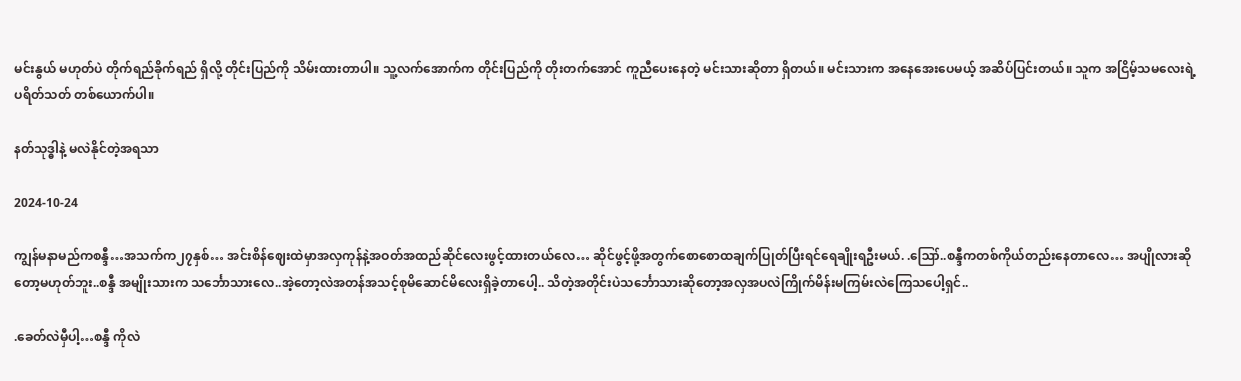မင်းနွယ် မဟုတ်ပဲ တိုက်ရည်ခိုက်ရည် ရှိလို့ တိုင်းပြည်ကို သိမ်းထားတာပါ။ သူ့လက်အောက်က တိုင်းပြည်ကို တိုးတက်အောင် ကူညီပေးနေတဲ့ မင်းသားဆိုတာ ရှိတယ်။ မင်းသားက အနေအေးပေမယ့် အဆိပ်ပြင်းတယ်။ သူက အငြိမ့်သမလေးရဲ့ ပရိတ်သတ် တစ်ယောက်ပါ။

နတ်သုဒ္ဓါနဲ့ မလဲနိုင်တဲ့အရသာ

2024-10-24

ကျွန်မနာမည်ကစန္ဒီ…အသက်က၂၇နှစ်… အင်းစိန်ဈေးထဲမှာအလှကုန်နဲ့အဝတ်အထည်ဆိုင်လေးဖွင့်ထားတယ်လေ… ဆိုင်ဖွင့်ဖို့အတွက်စောစောထချက်ပြုတ်ပြီးရင်ရေချိုးရဦးမယ်. .ဪ..စန္ဒီကတစ်ကိုယ်တည်းနေတာလေ… အပျိုလားဆိုတော့မဟုတ်ဘူး..စန္ဒီ အမျိုးသားက သင်္ဘောသားလေ..အဲ့တော့လဲအတန်အသင့်စုမိဆောင်မိလေးရှိခဲ့တာပေါ့.. သိတဲ့အတိုင်းပဲသင်္ဘောသားဆိုတော့အလှအပလဲကြိုက်မိန်းမကြမ်းလဲကြေသပေါ့ရှင်..

.ခေတ်လဲမှီပါ့…စန္ဒီ ကိုလဲ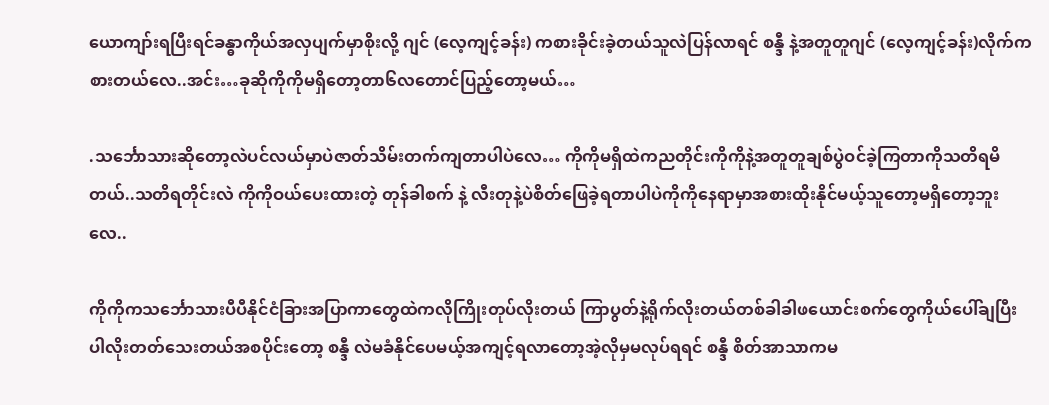ယောကျာ်းရပြီးရင်ခန္ဓာကိုယ်အလှပျက်မှာစိုးလို့ ဂျင် (လေ့ကျင့်ခန်း) ကစားခိုင်းခဲ့တယ်သူလဲပြန်လာရင် စန္ဒီ နဲ့အတူတူဂျင် (လေ့ကျင့်ခန်း)လိုက်ကစားတယ်လေ..အင်း…ခုဆိုကိုကိုမရှိတော့တာ၆လတောင်ပြည့်တော့မယ်…

.သင်္ဘောသားဆိုတော့လဲပင်လယ်မှာပဲဇာတ်သိမ်းတက်ကျတာပါပဲလေ… ကိုကိုမရှိထဲကညတိုင်းကိုကိုနဲ့အတူတူချစ်ပွဲဝင်ခဲ့ကြတာကိုသတိရမိတယ်..သတိရတိုင်းလဲ ကိုကိုဝယ်ပေးထားတဲ့ တုန်ခါစက် နဲ့ လီးတုနဲ့ပဲစိတ်ဖြေခဲ့ရတာပါပဲကိုကိုနေရာမှာအစားထိုးနိုင်မယ့်သူတော့မရှိတော့ဘူးလေ..

ကိုကိုကသင်္ဘောသားပီပီနိုင်ငံခြားအပြာကာတွေထဲကလိုကြိုးတုပ်လိုးတယ် ကြာပွတ်နဲ့ရိုက်လိုးတယ်တစ်ခါခါဖယောင်းစက်တွေကိုယ်ပေါ်ချပြီးပါလိုးတတ်သေးတယ်အစပိုင်းတော့ စန္ဒီ လဲမခံနိုင်ပေမယ့်အကျင့်ရလာတော့အဲ့လိုမှမလုပ်ရရင် စန္ဒီ စိတ်အာသာကမ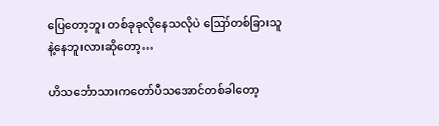ပြေတော့ဘူး တစ်ခုခုလိုနေသလိုပဲ ဪတစ်ခြားသူနဲ့နေဘူးလားဆိုတော့…

ဟိသင်္ဘောသားကတော်ပီသအောင်တစ်ခါတော့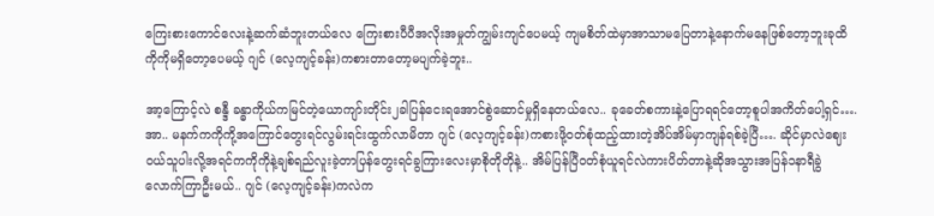ကြေးစားကောင်လေးနဲ့ဆက်ဆံဘူးတယ်လေ ကြေးစားပီပီအလိုးအမှုတ်ကျွမ်းကျင်ပေမယ့် ကျမစိတ်ထဲမှာအာသာမပြေတာနဲ့နောက်မနေဖြစ်တော့ဘူးခုထိကိုကိုမရှိတော့ပေမယ့် ဂျင် (လေ့ကျင့်ခန်း)ကစားတာတော့မပျက်ခဲ့ဘူး..

အာ့ကြောင့်လဲ စန္ဒီ ခန္ဓာကိုယ်ကမြင်တဲ့ယောကျာ်းတိုင်း၂ခါပြန်ငေးရအောင်စွဲဆောင်မှုရှိနေတယ်လေ.. ခုခေတ်စကားနဲ့ပြောရရင်တော့စူပါအကိတ်ပေါ့ရှင်….အာ.. မနက်ကကိုကို့အကြောင်တွေးရင်လွမ်းရင်းထွက်လာမိတာ ဂျင် (လေ့ကျင့်ခန်း)ကစားဖို့ဝတ်စုံထည့်ထားတဲ့အိပ်အိမ်မှာကျန်ရစ်ခဲ့ပြီ…. ဆိုင်မှာလဲဈေးဝယ်သူပါးလို့အရင်ကကိုကိုနဲ့ချစ်ရည်လူးခဲ့တာပြန်တွေးရင်ခွကြားလေးမှာစိုတိုတိုနဲ့.. အိမ်ပြန်ပြီဝတ်စုံယူရင်လဲကားပိတ်တာနဲ့ဆိုအသွားအပြန်၁နာရီခွဲလောက်ကြာဦးမယ်.. ဂျင် (လေ့ကျင့်ခန်း)ကလဲက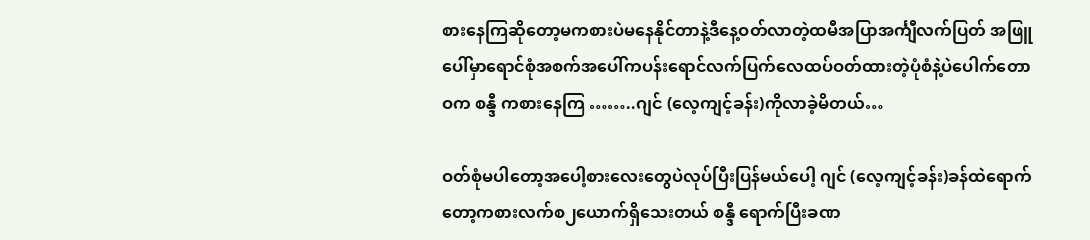စားနေကြဆိုတော့မကစားပဲမနေနိုင်တာနဲ့ဒီနေ့ဝတ်လာတဲ့ထမီအပြာအင်္ကျီလက်ပြတ် အဖြူပေါ်မှာရောင်စုံအစက်အပေါ်ကပန်းရောင်လက်ပြက်လေထပ်ဝတ်ထားတဲ့ပုံစံနဲ့ပဲပေါက်တောဝက စန္ဒီ ကစားနေကြ ……..ဂျင် (လေ့ကျင့်ခန်း)ကိုလာခဲ့မိတယ်…

ဝတ်စုံမပါတော့အပေါ့စားလေးတွေပဲလုပ်ပြီးပြန်မယ်ပေါ့ ဂျင် (လေ့ကျင့်ခန်း)ခန်ထဲရောက်တော့ကစားလက်စ၂ယောက်ရှိသေးတယ် စန္ဒီ ရောက်ပြီးခဏ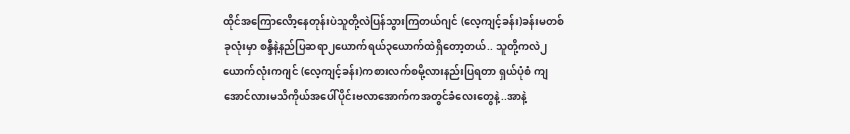ထိုင်အကြောလေိာ့နေတုန်းပဲသူတို့လဲပြန်သွားကြတယ်ဂျင် (လေ့ကျင့်ခန်း)ခန်းမတစ်ခုလုံးမှာ စန္ဒီနဲ့နည်ပြဆရာ၂ယောက်ရယ်၃ယောက်ထဲရှိတော့တယ်.. သူတို့ကလဲ၂ယောက်လုံးကဂျင် (လေ့ကျင့်ခန်း)ကစားလက်စမို့လားနည်းပြရတာ ရှယ်ပုံစံ ကျအောင်လားမသိကိုယ်အပေါ်ပိုင်းဗလာအောက်ကအတွင်ခံလေးတွေနဲ့..အာနဲ့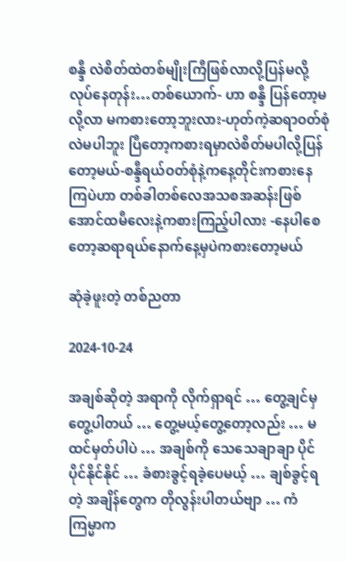စန္ဒီ လဲစိတ်ထဲတစ်မျိုးကြီဖြစ်လာလို့ပြန်မလို့လုပ်နေတုန်း…တစ်ယောက်- ဟာ စန္ဒီ ပြန်တော့မလို့လာ မကစားတော့ဘူးလား-ဟုတ်ကဲ့ဆရာဝတ်စုံလဲမပါဘူး ပြီတော့ကစားရမှာလဲစိတ်မပါလို့ပြန်တော့မယ်-စန္ဒီရယ်ဝတ်စုံနဲ့ကနေ့တိုင်းကစားနေကြပဲဟာ တစ်ခါတစ်လေအသစအဆန်းဖြစ်အောင်ထမီလေးနဲ့ကစားကြည့်ပါလား -နေပါစေတော့ဆရာရယ်နောက်နေ့မှပဲကစားတော့မယ်

ဆုံခဲ့ဖူးတဲ့ တစ်ညတာ

2024-10-24

အချစ်ဆိုတဲ့ အရာကို လိုက်ရှာရင် … တွေ့ချင်မှ တွေ့ပါတယ် … တွေ့မယ့်တွေ့တော့လည်း … မထင်မှတ်ပါပဲ … အချစ်ကို သေသေချာချာ ပိုင်ပိုင်နိုင်နိုင် … ခံစားခွင့်ရခဲ့ပေမယ့် … ချစ်ခွင့်ရတဲ့ အချိန်တွေက တိုလွန်းပါတယ်ဗျာ … ကံကြမ္မာက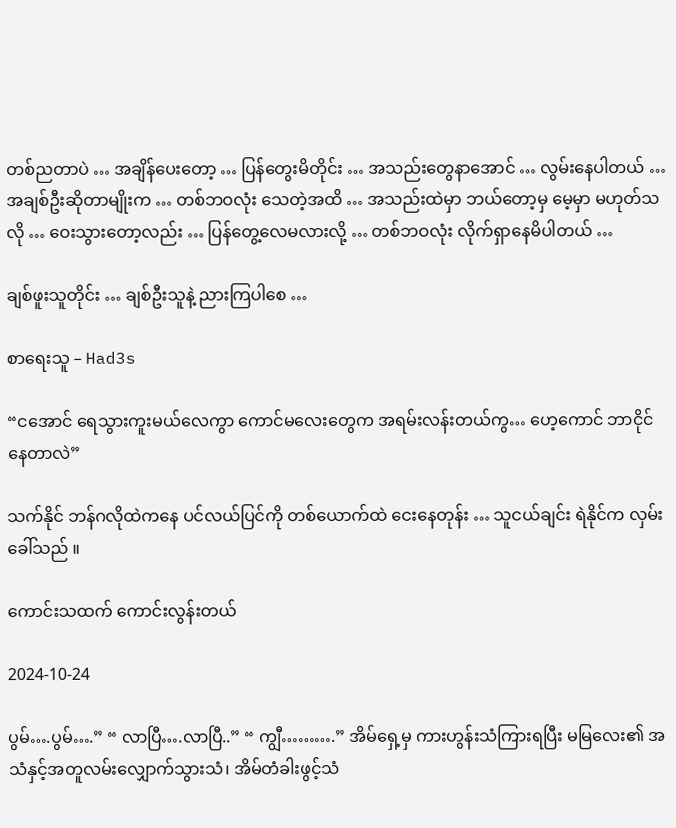တစ်ညတာပဲ … အချိန်ပေးတော့ … ပြန်တွေးမိတိုင်း … အသည်းတွေနာအောင် … လွမ်းနေပါတယ် … အချစ်ဦးဆိုတာမျိုးက … တစ်ဘဝလုံး သေတဲ့အထိ … အသည်းထဲမှာ ဘယ်တော့မှ မေ့မှာ မဟုတ်သလို … ဝေးသွားတော့လည်း … ပြန်တွေ့လေမလားလို့ … တစ်ဘဝလုံး လိုက်ရှာနေမိပါတယ် …

ချစ်ဖူးသူတိုင်း … ချစ်ဦးသူနဲ့ ညားကြပါစေ …

စာရေးသူ – Had3s

“ငအောင် ရေသွားကူးမယ်လေကွာ ကောင်မလေးတွေက အရမ်းလန်းတယ်ကွ… ဟေ့ကောင် ဘာငိုင်နေတာလဲ”

သက်နိုင် ဘန်ဂလိုထဲကနေ ပင်လယ်ပြင်ကို တစ်ယောက်ထဲ ငေးနေတုန်း … သူငယ်ချင်း ရဲနိုင်က လှမ်းခေါ်သည် ။

ကောင်းသထက် ကောင်းလွန်းတယ်

2024-10-24

ပွမ်….ပွမ်….” “ လာပြီ….လာပြီ..” “ ကျွီ……….” အိမ်ရှေ့မှ ကားဟွန်းသံကြားရပြီး မမြလေး၏ အသံနှင့်အတူလမ်းလျှောက်သွားသံ၊ အိမ်တံခါးဖွင့်သံ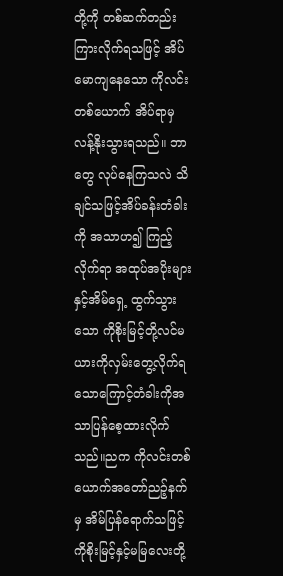တို့ကို တစ်ဆက်တည်း ကြားလိုက်ရသဖြင့် အိပ်မောကျနေသော ကိုလင်းတစ်ယောက် အိပ်ရာမှ လန့်နိုးသွားရသည်။ ဘာတွေ လုပ်နေကြသလဲ သိချင်သဖြင့်အိပ်ခန်းတံခါးကို အသာဟ၍ ကြည့်လိုက်ရာ အထုပ်အပိုးများနှင့်အိမ်ရှေ့ ထွက်သွားသော ကိုစိုးမြင့်တို့လင်မယားကိုလှမ်းတွေ့လိုက်ရသောကြောင့်တံခါးကိုအသာပြန်စေ့ထားလိုက်သည်။ညက ကိုလင်းတစ်ယောက်အတော်ညဉ့်နက်မှ အိမ်ပြန်ရောက်သဖြင့်ကိုစိုးမြင့်နှင့်မမြလေးတို့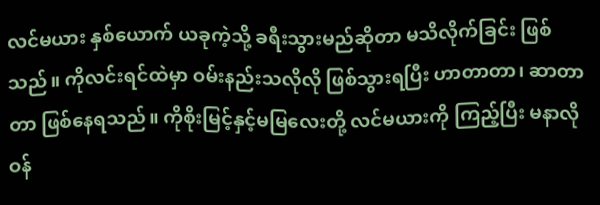လင်မယား နှစ်ယောက် ယခုကဲ့သို့ ခရီးသွားမည်ဆိုတာ မသိလိုက်ခြင်း ဖြစ်သည်။ ကိုလင်းရင်ထဲမှာ ဝမ်းနည်းသလိုလို ဖြစ်သွားရပြီး ဟာတာတာ၊ ဆာတာတာ ဖြစ်နေရသည်။ ကိုစိုးမြင့်နှင့်မမြလေးတို့ လင်မယားကို ကြည့်ပြီး မနာလို ဝန်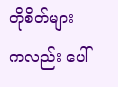တိုစိတ်များကလည်း ပေါ်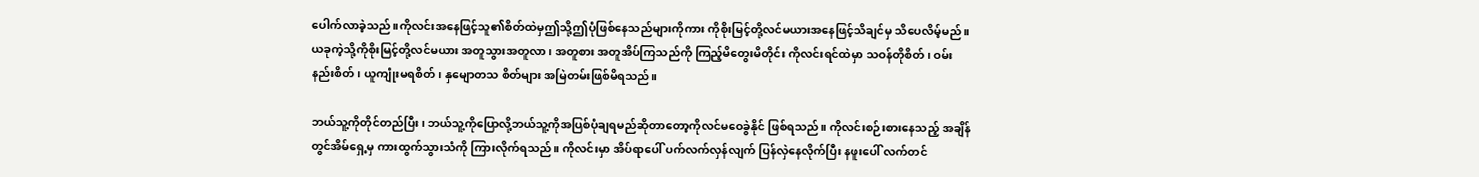ပေါက်လာခဲ့သည်။ကိုလင်းအနေဖြင့်သူ၏စိတ်ထဲမှဤသို့ဤပုံဖြစ်နေသည်များကိုကား ကိုစိုးမြင့်တို့လင်မယားအနေဖြင့်သိချင်မှ သိပေလိမ့်မည်။ ယခုကဲ့သို့ကိုစိုးမြင့်တို့လင်မယား အတူသွားအတူလာ၊ အတူစား အတူအိပ်ကြသည်ကို ကြည့်မိတွေးမိတိုင်း ကိုလင်းရင်ထဲမှာ သဝန်တိုစိတ်၊ ဝမ်းနည်းစိတ်၊ ယူကျုံးမရစိတ်၊ နှမျောတသ စိတ်များ အမြဲတမ်းဖြစ်မိရသည်။

ဘယ်သူ့ကိုတိုင်တည်ပြီး၊ ဘယ်သူ့ကိုပြောလို့ဘယ်သူ့ကိုအပြစ်ပုံချရမည်ဆိုတာတော့ကိုလင်မဝေခွဲနိုင် ဖြစ်ရသည်။ ကိုလင်းစဉ်းစားနေသည့် အချိန်တွင်အိမ်ရှေ့မှ ကားထွက်သွားသံကို ကြားလိုက်ရသည်။ ကိုလင်းမှာ အိပ်ရာပေါ် ပက်လက်လှန်လျက် ပြန်လှဲနေလိုက်ပြီး နဖူးပေါ် လက်တင်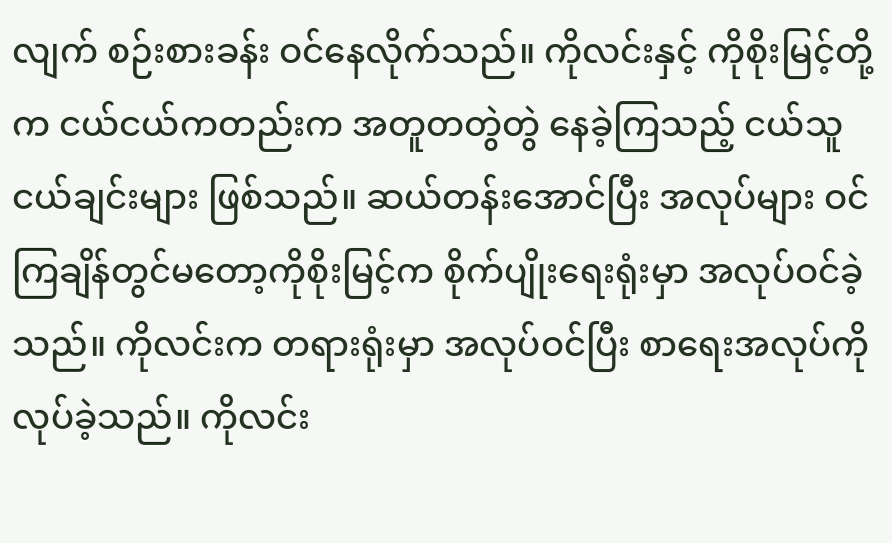လျက် စဉ်းစားခန်း ဝင်နေလိုက်သည်။ ကိုလင်းနှင့် ကိုစိုးမြင့်တို့က ငယ်ငယ်ကတည်းက အတူတတွဲတွဲ နေခဲ့ကြသည့် ငယ်သူငယ်ချင်းများ ဖြစ်သည်။ ဆယ်တန်းအောင်ပြီး အလုပ်များ ဝင်ကြချိန်တွင်မတော့ကိုစိုးမြင့်က စိုက်ပျိုးရေးရုံးမှာ အလုပ်ဝင်ခဲ့သည်။ ကိုလင်းက တရားရုံးမှာ အလုပ်ဝင်ပြီး စာရေးအလုပ်ကိုလုပ်ခဲ့သည်။ ကိုလင်း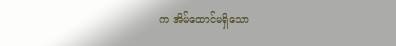က အိမ်ထောင်မရှိသော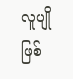လူပျိုဖြစ်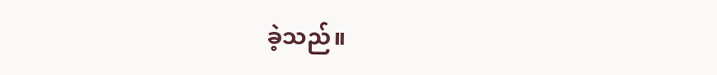ခဲ့သည်။